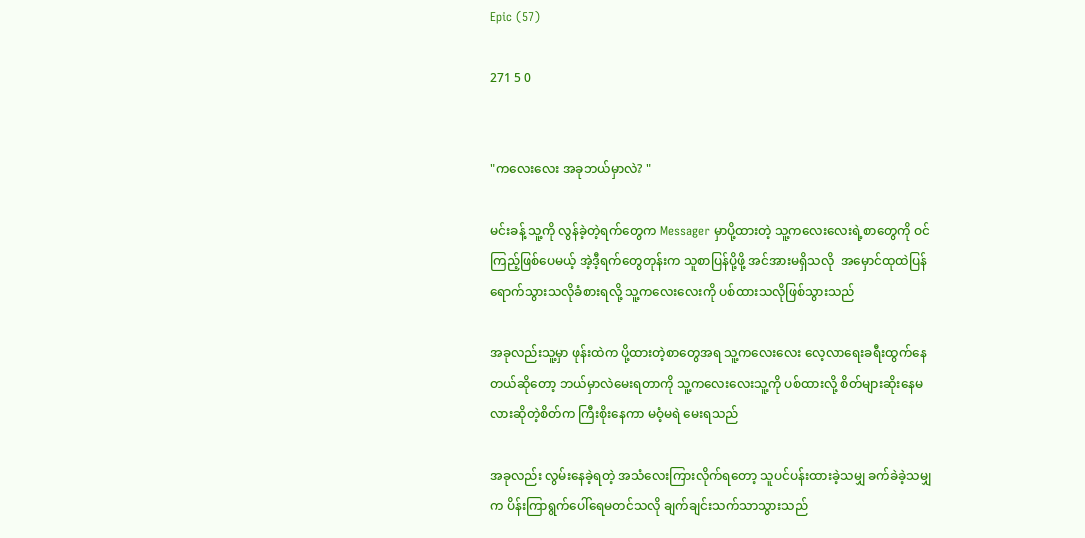Epic (57)

271 5 0


"ကလေးလေး အခုဘယ်မှာလဲ? "

မင်းခန့် သူ့ကို လွန်ခဲ့တဲ့ရက်တွေက Messager မှာပို့ထားတဲ့ သူ့ကလေးလေးရဲ့စာတွေကို ဝင်ကြည့်ဖြစ်ပေမယ့် အဲ့ဒီ့ရက်တွေတုန်းက သူစာပြန်ပို့ဖို့ အင်အားမရှိသလို  အမှောင်ထုထဲပြန်ရောက်သွားသလိုခံစားရလို့ သူ့ကလေးလေးကို ပစ်ထားသလိုဖြစ်သွားသည်

အခုလည်းသူ့မှာ ဖုန်းထဲက ပို့ထားတဲ့စာတွေအရ သူ့ကလေးလေး လေ့လာရေးခရီးထွက်နေတယ်ဆိုတော့ ဘယ်မှာလဲမေးရတာကို သူ့ကလေးလေးသူ့ကို ပစ်ထားလို့ စိတ်များဆိုးနေမလားဆိုတဲ့စိတ်က ကြီးစိုးနေကာ မဝံ့မရဲ မေးရသည်

အခုလည်း လွမ်းနေခဲ့ရတဲ့ အသံလေးကြားလိုက်ရတော့ သူပင်ပန်းထားခဲ့သမျှ ခက်ခဲခဲ့သမျှက ပိန်းကြာရွက်ပေါ်ရေမတင်သလို ချက်ချင်းသက်သာသွားသည်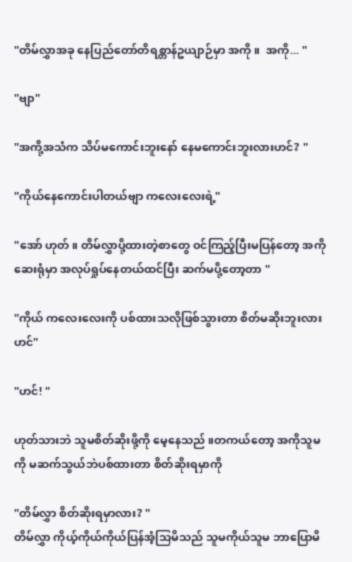"တိမ်လွှာအခု နေပြည်တော်တိရစ္တာန်ဥယျာဉ်မှာ အကို ။  အကို... "

"ဗျာ"

"အကို့အသံက သိပ်မကောင်းဘူးနော် နေမကောင်းဘူးလားဟင်? "

"ကိုယ်နေကောင်းပါတယ်ဗျာ ကလေးလေးရဲ့"

"အော် ဟုတ်။ တိမ်လွှာပို့ထားတဲ့စာတွေ ဝင်ကြည့်ပြီးမပြန်တော့ အကိုဆေးရုံမှာ အလုပ်ရှုပ်နေတယ်ထင်ပြီး ဆက်မပို့တော့တာ "

"ကိုယ် ကလေးလေးကို ပစ်ထားသလိုဖြစ်သွားတာ စိတ်မဆိုးဘူးလားဟင်"

"ဟင်! "

ဟုတ်သားဘဲ သူမစိတ်ဆိုးဖို့ကို မေ့နေသည် ။တကယ်တော့ အကိုသူမကို မဆက်သွယ်ဘဲပစ်ထားတာ စိတ်ဆိုးရမှာကို

"တိမ်လွှာ စိတ်ဆိုးရမှာလား? "
တိမ်လွှာ ကိုယ့်ကိုယ်ကိုယ်ပြန်အံ့သြမိသည် သူမကိုယ်သူမ ဘာပြောမိ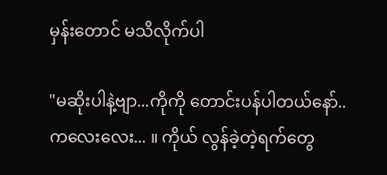မှန်းတောင် မသိလိုက်ပါ

"မဆိုးပါနဲ့ဗျာ...ကိုကို တောင်းပန်ပါတယ်နော်..ကလေးလေး... ။ ကိုယ် လွန်ခဲ့တဲ့ရက်တွေ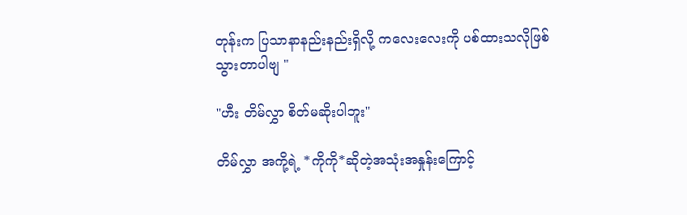တုန်းက ပြသာနာနည်းနည်းရှိလို့ ကလေးလေးကို ပစ်ထားသလိုဖြစ်သွားတာပါဗျ "

"ဟီး တိမ်လွှာ စိတ်မဆိုးပါဘူး"

တိမ်လွှာ အကို့ရဲ့ *ကိုကို*ဆိုတဲ့အသုံးအနှုန်းကြောင့်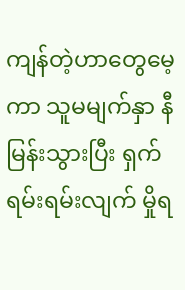ကျန်တဲ့ဟာတွေမေ့ကာ သူမမျက်နှာ နီမြန်းသွားပြီး ရှက်ရမ်းရမ်းလျက် မှိုရ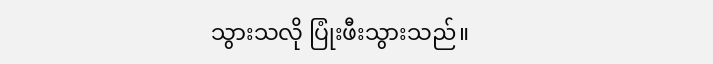သွားသလို ပြုံးဖီးသွားသည်။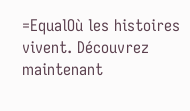=EqualOù les histoires vivent. Découvrez maintenant